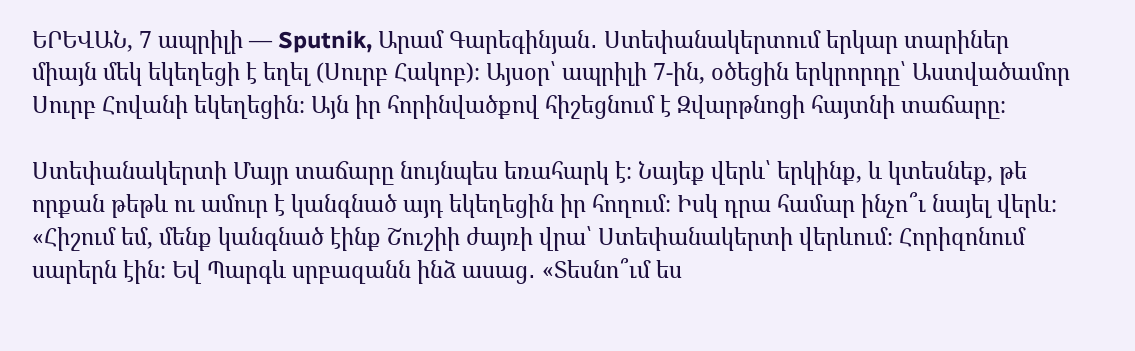ԵՐԵՎԱՆ, 7 ապրիլի — Sputnik, Արամ Գարեգինյան․ Ստեփանակերտում երկար տարիներ միայն մեկ եկեղեցի է եղել (Սուրբ Հակոբ)։ Այսօր՝ ապրիլի 7-ին, օծեցին երկրորդը՝ Աստվածամոր Սուրբ Հովանի եկեղեցին։ Այն իր հորինվածքով հիշեցնում է Զվարթնոցի հայտնի տաճարը։

Ստեփանակերտի Մայր տաճարը նույնպես եռահարկ է։ Նայեք վերև՝ երկինք, և կտեսնեք, թե որքան թեթև ու ամուր է կանգնած այդ եկեղեցին իր հողում։ Իսկ դրա համար ինչո՞ւ նայել վերև։
«Հիշում եմ, մենք կանգնած էինք Շուշիի ժայռի վրա՝ Ստեփանակերտի վերևում։ Հորիզոնում սարերն էին։ Եվ Պարգև սրբազանն ինձ ասաց․ «Տեսնո՞ւմ ես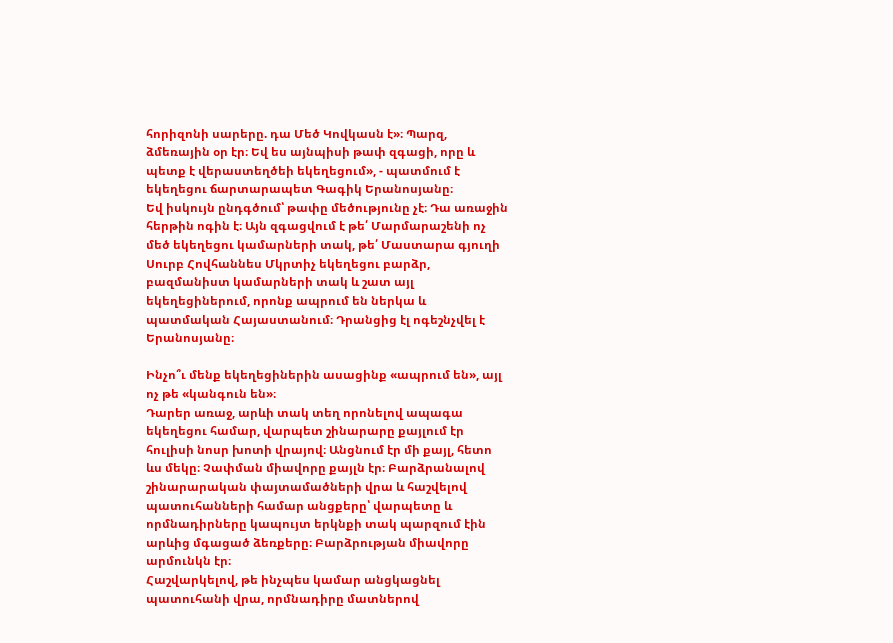հորիզոնի սարերը. դա Մեծ Կովկասն է»։ Պարզ, ձմեռային օր էր։ Եվ ես այնպիսի թափ զգացի, որը և պետք է վերաստեղծեի եկեղեցում», - պատմում է եկեղեցու ճարտարապետ Գագիկ Երանոսյանը։
Եվ իսկույն ընդգծում՝ թափը մեծությունը չէ։ Դա առաջին հերթին ոգին է։ Այն զգացվում է թե՛ Մարմարաշենի ոչ մեծ եկեղեցու կամարների տակ, թե՛ Մաստարա գյուղի Սուրբ Հովհաննես Մկրտիչ եկեղեցու բարձր, բազմանիստ կամարների տակ և շատ այլ եկեղեցիներում, որոնք ապրում են ներկա և պատմական Հայաստանում։ Դրանցից էլ ոգեշնչվել է Երանոսյանը։

Ինչո՞ւ մենք եկեղեցիներին ասացինք «ապրում են», այլ ոչ թե «կանգուն են»։
Դարեր առաջ, արևի տակ տեղ որոնելով ապագա եկեղեցու համար, վարպետ շինարարը քայլում էր հուլիսի նոսր խոտի վրայով։ Անցնում էր մի քայլ, հետո ևս մեկը։ Չափման միավորը քայլն էր։ Բարձրանալով շինարարական փայտամածների վրա և հաշվելով պատուհանների համար անցքերը՝ վարպետը և որմնադիրները կապույտ երկնքի տակ պարզում էին արևից մգացած ձեռքերը։ Բարձրության միավորը արմունկն էր։
Հաշվարկելով, թե ինչպես կամար անցկացնել պատուհանի վրա, որմնադիրը մատներով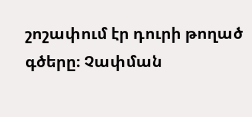շոշափում էր դուրի թողած գծերը։ Չափման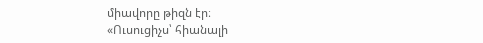միավորը թիզն էր։
«Ուսուցիչս՝ հիանալի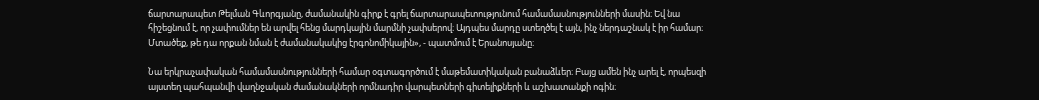ճարտարապետ Թելման Գևորգյանը, ժամանակին գիրք է գրել ճարտարապետությունում համամասնությունների մասին։ Եվ նա հիշեցնում է, որ չափումներ են արվել հենց մարդկային մարմնի չափսերով։ Այդպես մարդը ստեղծել է այն, ինչ ներդաշնակ է իր համար։ Մտածեք, թե դա որքան նման է ժամանակակից էրգոնոմիկային», - պատմում է Երանոսյանը։

Նա երկրաչափական համամասնությունների համար օգտագործում է մաթեմատիկական բանաձևեր։ Բայց ամեն ինչ արել է, որպեսզի այստեղ պահպանվի վաղնջական ժամանակների որմնադիր վարպետների գիտելիքների և աշխատանքի ոգին։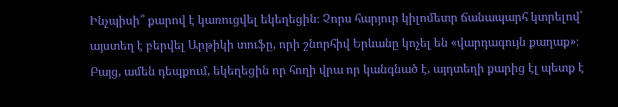Ինչպիսի՞ քարով է կառուցվել եկեղեցին։ Չորս հարյուր կիլոմետր ճանապարհ կտրելով՝ այստեղ է բերվել Արթիկի տուֆը, որի շնորհիվ Երևանը կոչել են «վարդագույն քաղաք»։
Բայց, ամեն դեպքում, եկեղեցին որ հողի վրա որ կանգնած է, այդտեղի քարից էլ պետք է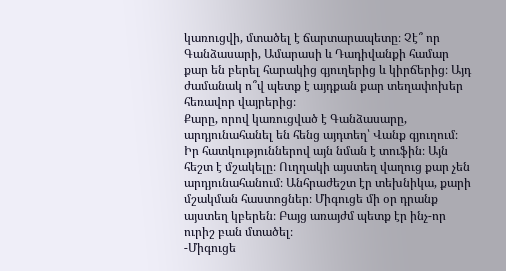կառուցվի, մտածել է ճարտարապետը։ Չէ՞ որ Գանձասարի, Ամարասի և Դադիվանքի համար քար են բերել հարակից գյուղերից և կիրճերից։ Այդ ժամանակ ո՞վ պետք է այդքան քար տեղափոխեր հեռավոր վայրերից։
Քարը, որով կառուցված է Գանձասարը, արդյունահանել են հենց այդտեղ՝ Վանք գյուղում։ Իր հատկություններով այն նման է տուֆին։ Այն հեշտ է մշակելը։ Ուղղակի այստեղ վաղուց քար չեն արդյունահանում։ Անհրաժեշտ էր տեխնիկա, քարի մշակման հաստոցներ։ Միգուցե մի օր դրանք այստեղ կբերեն։ Բայց առայժմ պետք էր ինչ-որ ուրիշ բան մտածել։
-Միգուցե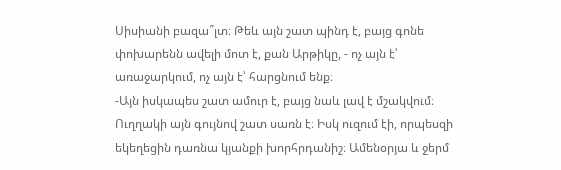Սիսիանի բազա՞լտ։ Թեև այն շատ պինդ է, բայց գոնե փոխարենն ավելի մոտ է, քան Արթիկը, - ոչ այն է՝ առաջարկում, ոչ այն է՝ հարցնում ենք։
-Այն իսկապես շատ ամուր է, բայց նաև լավ է մշակվում։ Ուղղակի այն գույնով շատ սառն է։ Իսկ ուզում էի, որպեսզի եկեղեցին դառնա կյանքի խորհրդանիշ։ Ամենօրյա և ջերմ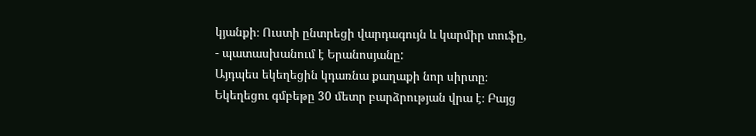կյանքի։ Ուստի ընտրեցի վարդագույն և կարմիր տուֆը, - պատասխանում է Երանոսյանը:
Այդպես եկեղեցին կդառնա քաղաքի նոր սիրտը։
Եկեղեցու գմբեթը 30 մետր բարձրության վրա է։ Բայց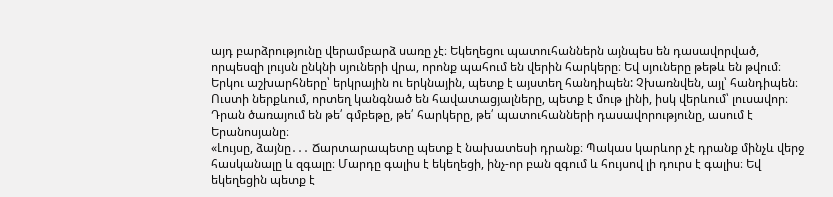այդ բարձրությունը վերամբարձ սառը չէ։ Եկեղեցու պատուհաններն այնպես են դասավորված, որպեսզի լույսն ընկնի սյուների վրա, որոնք պահում են վերին հարկերը։ Եվ սյուները թեթև են թվում։
Երկու աշխարհները՝ երկրային ու երկնային, պետք է այստեղ հանդիպեն: Չխառնվեն, այլ՝ հանդիպեն։ Ուստի ներքևում, որտեղ կանգնած են հավատացյալները, պետք է մութ լինի, իսկ վերևում՝ լուսավոր։ Դրան ծառայում են թե՛ գմբեթը, թե՛ հարկերը, թե՛ պատուհանների դասավորությունը, ասում է Երանոսյանը։
«Լույսը, ձայնը․․․ Ճարտարապետը պետք է նախատեսի դրանք։ Պակաս կարևոր չէ դրանք մինչև վերջ հասկանալը և զգալը։ Մարդը գալիս է եկեղեցի, ինչ-որ բան զգում և հույսով լի դուրս է գալիս։ Եվ եկեղեցին պետք է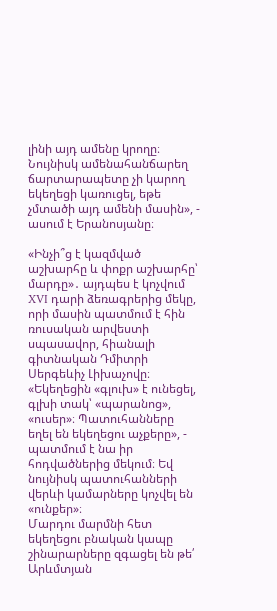լինի այդ ամենը կրողը։ Նույնիսկ ամենահանճարեղ ճարտարապետը չի կարող եկեղեցի կառուցել, եթե չմտածի այդ ամենի մասին», - ասում է Երանոսյանը։

«Ինչի՞ց է կազմված աշխարհը և փոքր աշխարհը՝ մարդը»․ այդպես է կոչվում XVI դարի ձեռագրերից մեկը, որի մասին պատմում է հին ռուսական արվեստի սպասավոր, հիանալի գիտնական Դմիտրի Սերգեևիչ Լիխաչովը։ «Եկեղեցին «գլուխ» է ունեցել, գլխի տակ՝ «պարանոց», «ուսեր»։ Պատուհանները եղել են եկեղեցու աչքերը», - պատմում է նա իր հոդվածներից մեկում։ Եվ նույնիսկ պատուհանների վերևի կամարները կոչվել են «ունքեր»։
Մարդու մարմնի հետ եկեղեցու բնական կապը շինարարները զգացել են թե՛ Արևմտյան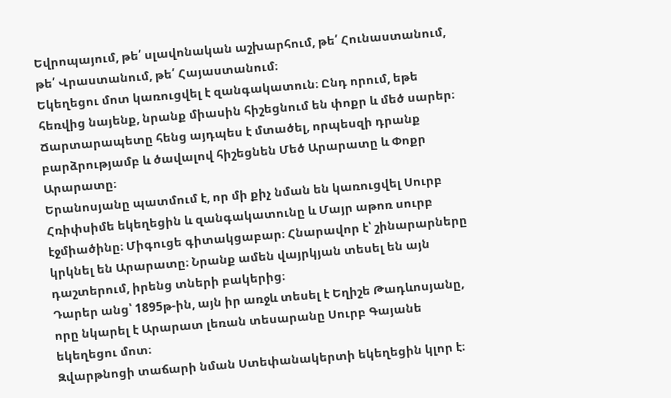Եվրոպայում, թե՛ սլավոնական աշխարհում, թե՛ Հունաստանում, թե՛ Վրաստանում, թե՛ Հայաստանում։
Եկեղեցու մոտ կառուցվել է զանգակատուն։ Ընդ որում, եթե հեռվից նայենք, նրանք միասին հիշեցնում են փոքր և մեծ սարեր։ Ճարտարապետը հենց այդպես է մտածել, որպեսզի դրանք բարձրությամբ և ծավալով հիշեցնեն Մեծ Արարատը և Փոքր Արարատը։
Երանոսյանը պատմում է, որ մի քիչ նման են կառուցվել Սուրբ Հռիփսիմե եկեղեցին և զանգակատունը և Մայր աթոռ սուրբ էջմիածինը։ Միգուցե գիտակցաբար։ Հնարավոր է՝ շինարարները կրկնել են Արարատը։ Նրանք ամեն վայրկյան տեսել են այն դաշտերում, իրենց տների բակերից։
Դարեր անց՝ 1895թ-ին, այն իր առջև տեսել է Եղիշե Թադևոսյանը, որը նկարել է Արարատ լեռան տեսարանը Սուրբ Գայանե եկեղեցու մոտ։
Զվարթնոցի տաճարի նման Ստեփանակերտի եկեղեցին կլոր է։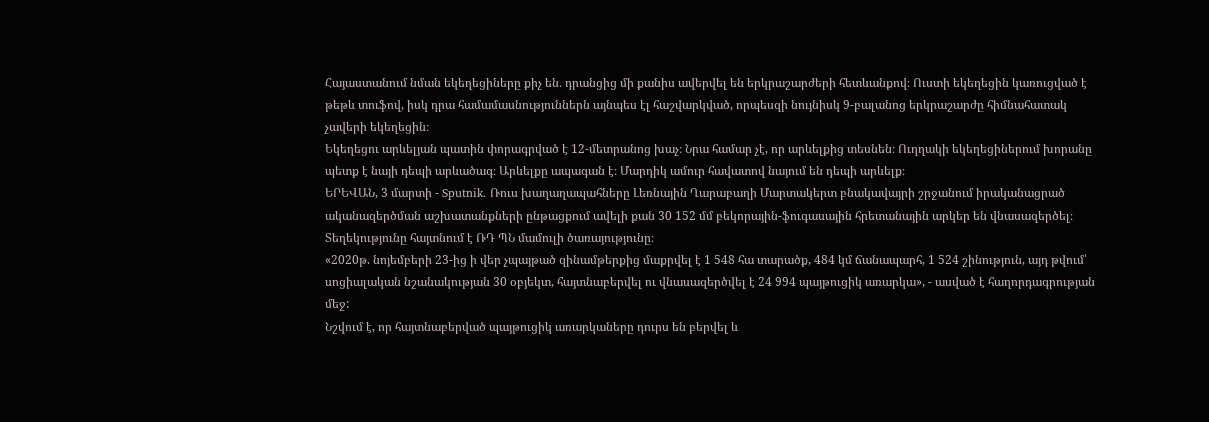Հայաստանում նման եկեղեցիները քիչ են․ դրանցից մի քանիս ավերվել են երկրաշարժերի հետևանքով։ Ուստի եկեղեցին կառուցված է թեթև տուֆով, իսկ դրա համամասնություններն այնպես էլ հաշվարկված, որպեսզի նույնիսկ 9-բալանոց երկրաշարժը հիմնահատակ չավերի եկեղեցին։
Եկեղեցու արևելյան պատին փորագրված է 12-մետրանոց խաչ։ Նրա համար չէ, որ արևելքից տեսնեն։ Ուղղակի եկեղեցիներում խորանը պետք է նայի դեպի արևածագ։ Արևելքը ապագան է։ Մարդիկ ամուր հավատով նայում են դեպի արևելք։
ԵՐԵՎԱՆ, 3 մարտի - Sputnik. Ռուս խաղաղապահները Լեռնային Ղարաբաղի Մարտակերտ բնակավայրի շրջանում իրականացրած ականազերծման աշխատանքների ընթացքում ավելի քան 30 152 մմ բեկորային-ֆուգասային հրետանային արկեր են վնասազերծել։ Տեղեկությունը հայտնում է ՌԴ ՊՆ մամուլի ծառայությունը։
«2020թ. նոյեմբերի 23-ից ի վեր չպայթած զինամթերքից մաքրվել է 1 548 հա տարածք, 484 կմ ճանապարհ, 1 524 շինություն, այդ թվում՝ սոցիալական նշանակության 30 օբյեկտ, հայտնաբերվել ու վնասազերծվել է 24 994 պայթուցիկ առարկա», - ասված է հաղորդագրության մեջ:
Նշվում է, որ հայտնաբերված պայթուցիկ առարկաները դուրս են բերվել և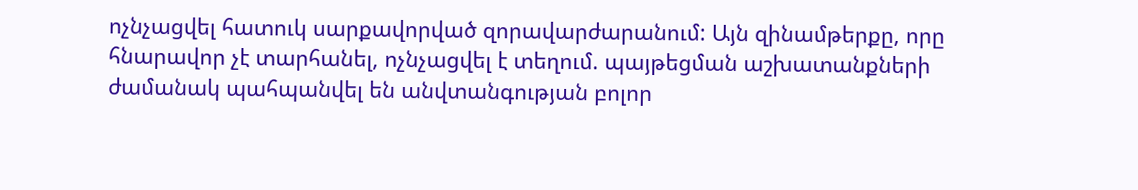ոչնչացվել հատուկ սարքավորված զորավարժարանում: Այն զինամթերքը, որը հնարավոր չէ տարհանել, ոչնչացվել է տեղում. պայթեցման աշխատանքների ժամանակ պահպանվել են անվտանգության բոլոր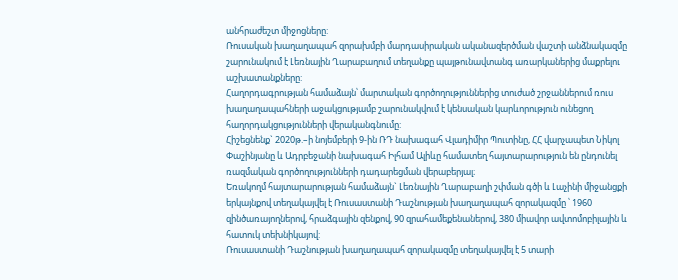անհրաժեշտ միջոցները:
Ռուսական խաղաղապահ զորախմբի մարդասիրական ականազերծման վաշտի անձնակազմը շարունակում է Լեռնային Ղարաբաղում տեղանքը պայթունավտանգ առարկաներից մաքրելու աշխատանքները:
Հաղորդագրության համաձայն՝ մարտական գործողություններից տուժած շրջաններում ռուս խաղաղապահների աջակցությամբ շարունակվում է կենսական կարևորություն ունեցող հաղորդակցությունների վերականգնումը:
Հիշեցնենք` 2020թ.–ի նոյեմբերի 9-ին ՌԴ նախագահ Վլադիմիր Պուտինը, ՀՀ վարչապետ Նիկոլ Փաշինյանը և Ադրբեջանի նախագահ Իլհամ Ալիևը համատեղ հայտարարություն են ընդունել ռազմական գործողությունների դադարեցման վերաբերյալ։
Եռակողմ հայտարարության համաձայն` Լեռնային Ղարաբաղի շփման գծի և Լաչինի միջանցքի երկայնքով տեղակայվել է Ռուսաստանի Դաշնության խաղաղապահ զորակազմը ՝ 1960 զինծառայողներով, հրաձգային զենքով, 90 զրահամեքենաներով, 380 միավոր ավտոմոբիլային և հատուկ տեխնիկայով:
Ռուսաստանի Դաշնության խաղաղապահ զորակազմը տեղակայվել է 5 տարի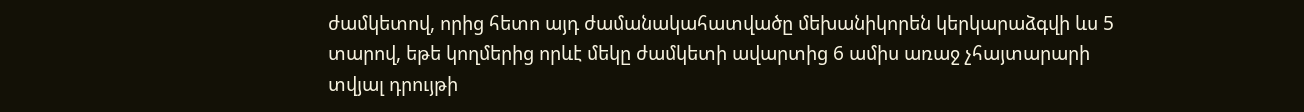ժամկետով, որից հետո այդ ժամանակահատվածը մեխանիկորեն կերկարաձգվի ևս 5 տարով, եթե կողմերից որևէ մեկը ժամկետի ավարտից 6 ամիս առաջ չհայտարարի տվյալ դրույթի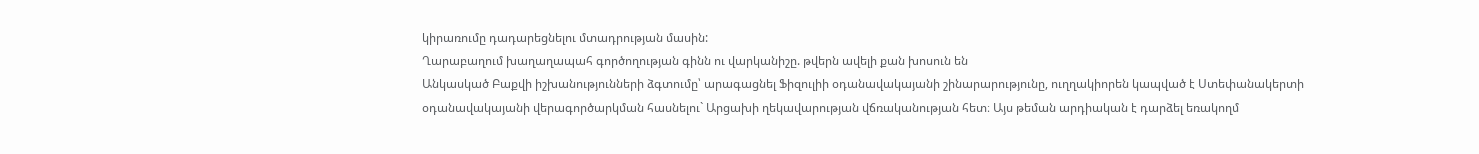կիրառումը դադարեցնելու մտադրության մասին:
Ղարաբաղում խաղաղապահ գործողության գինն ու վարկանիշը. թվերն ավելի քան խոսուն են
Անկասկած Բաքվի իշխանությունների ձգտումը՝ արագացնել Ֆիզուլիի օդանավակայանի շինարարությունը, ուղղակիորեն կապված է Ստեփանակերտի օդանավակայանի վերագործարկման հասնելու` Արցախի ղեկավարության վճռականության հետ։ Այս թեման արդիական է դարձել եռակողմ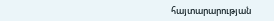հայտարարության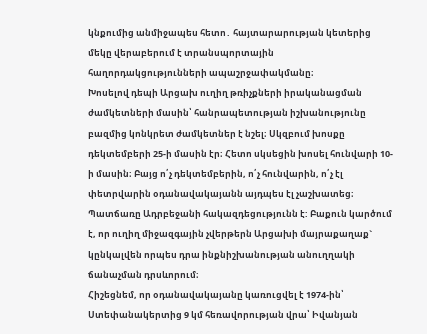կնքումից անմիջապես հետո․ հայտարարության կետերից մեկը վերաբերում է տրանսպորտային հաղորդակցությունների ապաշրջափակմանը։
Խոսելով դեպի Արցախ ուղիղ թռիչքների իրականացման ժամկետների մասին՝ հանրապետության իշխանությունը բազմից կոնկրետ ժամկետներ է նշել։ Սկզբում խոսքը դեկտեմբերի 25-ի մասին էր։ Հետո սկսեցին խոսել հունվարի 10-ի մասին։ Բայց ո՛չ դեկտեմբերին, ո՛չ հունվարին, ո՛չ էլ փետրվարին օդանավակայանն այդպես էլ չաշխատեց։ Պատճառը Ադրբեջանի հակազդեցությունն է: Բաքուն կարծում է, որ ուղիղ միջազգային չվերթերն Արցախի մայրաքաղաք` կընկալվեն որպես դրա ինքնիշխանության անուղղակի ճանաչման դրսևորում։
Հիշեցնեմ, որ օդանավակայանը կառուցվել է 1974-ին՝ Ստեփանակերտից 9 կմ հեռավորության վրա՝ Իվանյան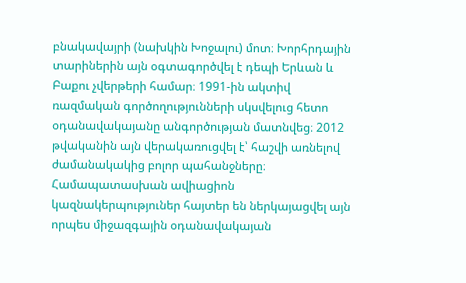բնակավայրի (նախկին Խոջալու) մոտ։ Խորհրդային տարիներին այն օգտագործվել է դեպի Երևան և Բաքու չվերթերի համար։ 1991-ին ակտիվ ռազմական գործողությունների սկսվելուց հետո օդանավակայանը անգործության մատնվեց։ 2012 թվականին այն վերակառուցվել է՝ հաշվի առնելով ժամանակակից բոլոր պահանջները։ Համապատասխան ավիացիոն կազնակերպություներ հայտեր են ներկայացվել այն որպես միջազգային օդանավակայան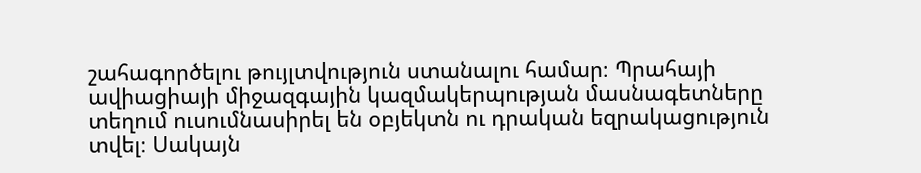շահագործելու թույլտվություն ստանալու համար։ Պրահայի ավիացիայի միջազգային կազմակերպության մասնագետները տեղում ուսումնասիրել են օբյեկտն ու դրական եզրակացություն տվել։ Սակայն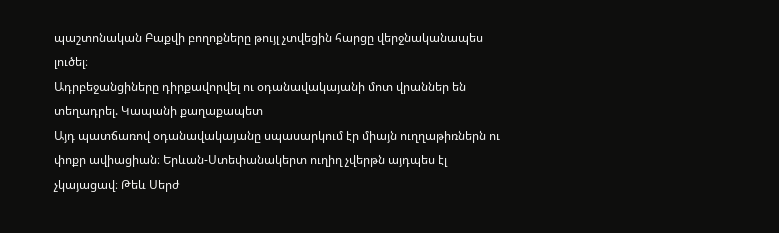պաշտոնական Բաքվի բողոքները թույլ չտվեցին հարցը վերջնականապես լուծել։
Ադրբեջանցիները դիրքավորվել ու օդանավակայանի մոտ վրաններ են տեղադրել. Կապանի քաղաքապետ
Այդ պատճառով օդանավակայանը սպասարկում էր միայն ուղղաթիռներն ու փոքր ավիացիան։ Երևան-Ստեփանակերտ ուղիղ չվերթն այդպես էլ չկայացավ։ Թեև Սերժ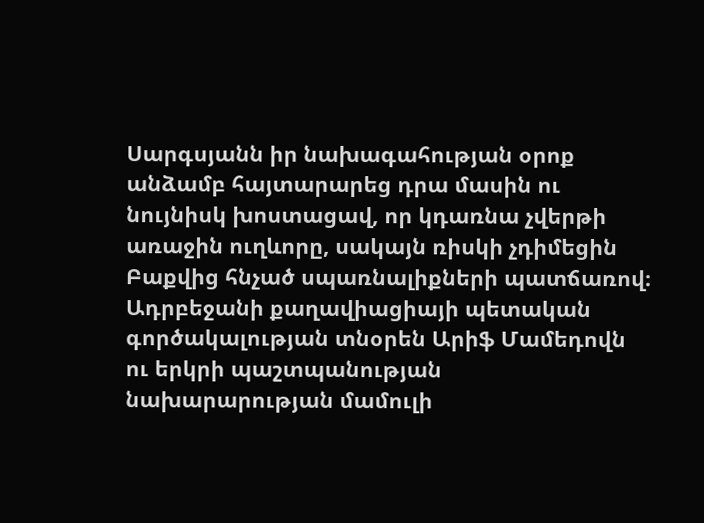Սարգսյանն իր նախագահության օրոք անձամբ հայտարարեց դրա մասին ու նույնիսկ խոստացավ, որ կդառնա չվերթի առաջին ուղևորը, սակայն ռիսկի չդիմեցին Բաքվից հնչած սպառնալիքների պատճառով։ Ադրբեջանի քաղավիացիայի պետական գործակալության տնօրեն Արիֆ Մամեդովն ու երկրի պաշտպանության նախարարության մամուլի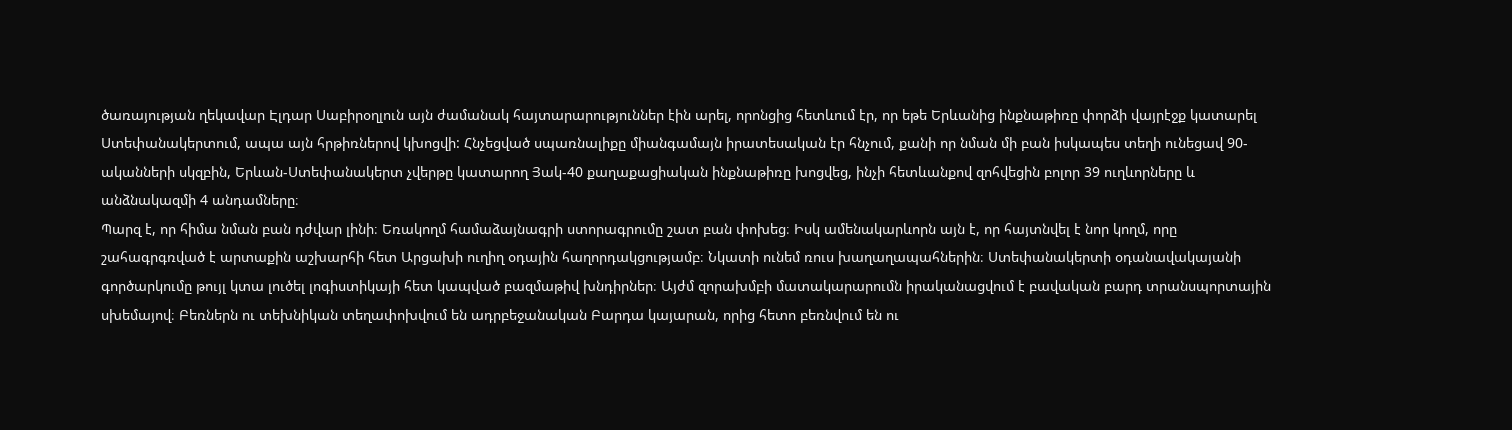ծառայության ղեկավար Էլդար Սաբիրօղլուն այն ժամանակ հայտարարություններ էին արել, որոնցից հետևում էր, որ եթե Երևանից ինքնաթիռը փորձի վայրէջք կատարել Ստեփանակերտում, ապա այն հրթիռներով կխոցվի: Հնչեցված սպառնալիքը միանգամայն իրատեսական էր հնչում, քանի որ նման մի բան իսկապես տեղի ունեցավ 90-ականների սկզբին, Երևան-Ստեփանակերտ չվերթը կատարող Յակ-40 քաղաքացիական ինքնաթիռը խոցվեց, ինչի հետևանքով զոհվեցին բոլոր 39 ուղևորները և անձնակազմի 4 անդամները։
Պարզ է, որ հիմա նման բան դժվար լինի։ Եռակողմ համաձայնագրի ստորագրումը շատ բան փոխեց։ Իսկ ամենակարևորն այն է, որ հայտնվել է նոր կողմ, որը շահագրգռված է արտաքին աշխարհի հետ Արցախի ուղիղ օդային հաղորդակցությամբ։ Նկատի ունեմ ռուս խաղաղապահներին։ Ստեփանակերտի օդանավակայանի գործարկումը թույլ կտա լուծել լոգիստիկայի հետ կապված բազմաթիվ խնդիրներ։ Այժմ զորախմբի մատակարարումն իրականացվում է բավական բարդ տրանսպորտային սխեմայով։ Բեռներն ու տեխնիկան տեղափոխվում են ադրբեջանական Բարդա կայարան, որից հետո բեռնվում են ու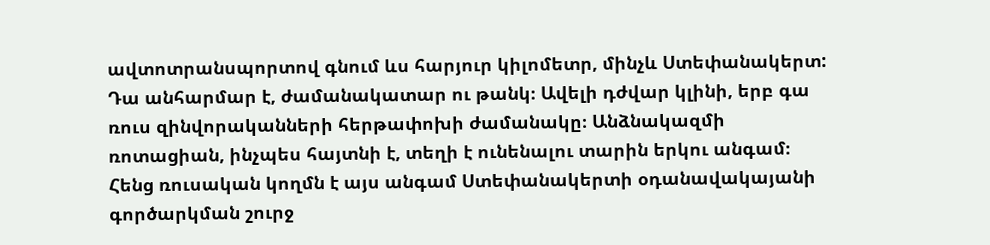ավտոտրանսպորտով գնում ևս հարյուր կիլոմետր, մինչև Ստեփանակերտ: Դա անհարմար է, ժամանակատար ու թանկ։ Ավելի դժվար կլինի, երբ գա ռուս զինվորականների հերթափոխի ժամանակը։ Անձնակազմի ռոտացիան, ինչպես հայտնի է, տեղի է ունենալու տարին երկու անգամ։
Հենց ռուսական կողմն է այս անգամ Ստեփանակերտի օդանավակայանի գործարկման շուրջ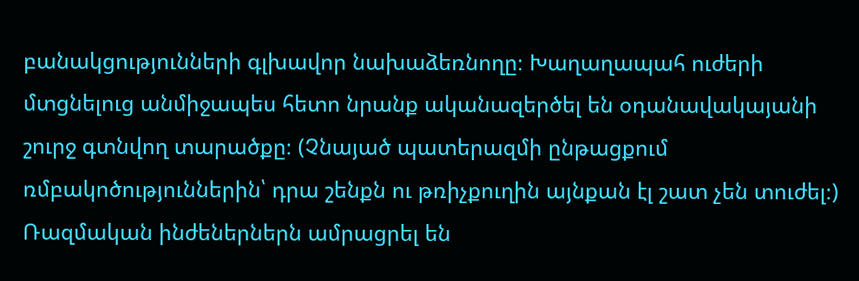բանակցությունների գլխավոր նախաձեռնողը։ Խաղաղապահ ուժերի մտցնելուց անմիջապես հետո նրանք ականազերծել են օդանավակայանի շուրջ գտնվող տարածքը։ (Չնայած պատերազմի ընթացքում ռմբակոծություններին՝ դրա շենքն ու թռիչքուղին այնքան էլ շատ չեն տուժել։) Ռազմական ինժեներներն ամրացրել են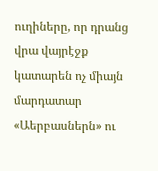ուղիները, որ դրանց վրա վայրէջք կատարեն ոչ միայն մարդատար «Աերբասներն» ու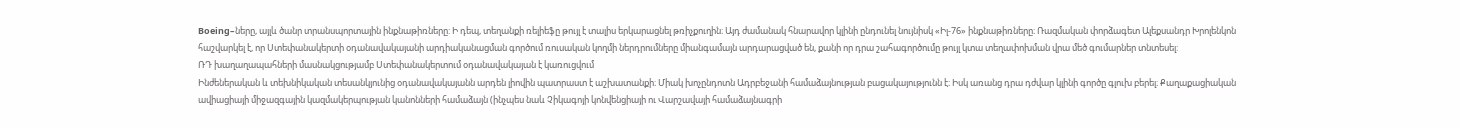Boeing–ները, այլև ծանր տրանսպորտային ինքնաթիռները: Ի դեպ, տեղանքի ռելիեֆը թույլ է տալիս երկարացնել թռիչքուղին։ Այդ ժամանակ հնարավոր կլինի ընդունել նույնիսկ «Իլ-76» ինքնաթիռները։ Ռազմական փորձագետ Ալեքսանդր Խրոլենկոն հաշվարկել է, որ Ստեփանակերտի օդանավակայանի արդիականացման գործում ռուսական կողմի ներդրումները միանգամայն արդարացված են, քանի որ դրա շահագործումը թույլ կտա տեղափոխման վրա մեծ գումարներ տնտեսել:
ՌԴ խաղաղապահների մասնակցությամբ Ստեփանակերտում օդանավակայան է կառուցվում
Ինժեներական և տեխնիկական տեսանկյունից օդանավակայանն արդեն լիովին պատրաստ է աշխատանքի։ Միակ խոչընդոտն Ադրբեջանի համաձայնության բացակայությունն է։ Իսկ առանց դրա դժվար կլինի գործը գլուխ բերել։ Քաղաքացիական ավիացիայի միջազգային կազմակերպության կանոնների համաձայն (ինչպես նաև Չիկագոյի կոնվենցիայի ու Վարշավայի համաձայնագրի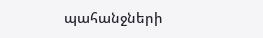պահանջների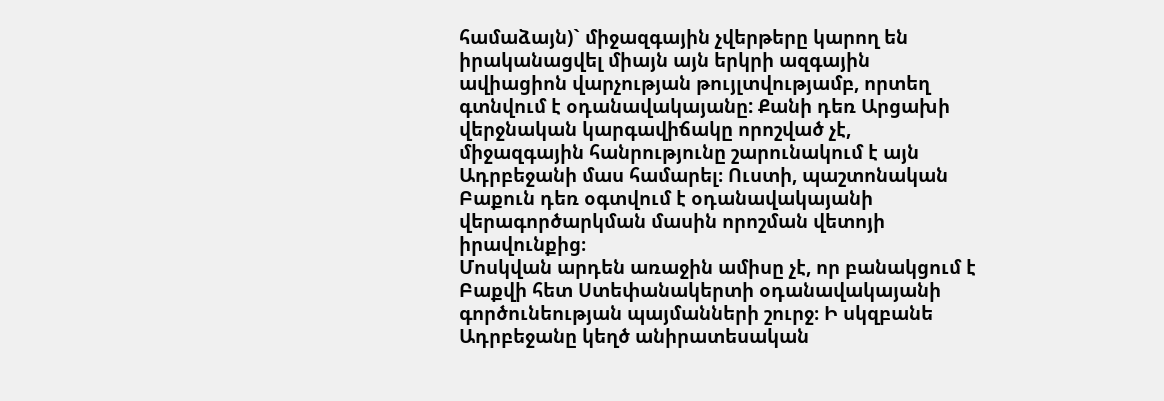համաձայն)` միջազգային չվերթերը կարող են իրականացվել միայն այն երկրի ազգային ավիացիոն վարչության թույլտվությամբ, որտեղ գտնվում է օդանավակայանը: Քանի դեռ Արցախի վերջնական կարգավիճակը որոշված չէ, միջազգային հանրությունը շարունակում է այն Ադրբեջանի մաս համարել։ Ուստի, պաշտոնական Բաքուն դեռ օգտվում է օդանավակայանի վերագործարկման մասին որոշման վետոյի իրավունքից։
Մոսկվան արդեն առաջին ամիսը չէ, որ բանակցում է Բաքվի հետ Ստեփանակերտի օդանավակայանի գործունեության պայմանների շուրջ։ Ի սկզբանե Ադրբեջանը կեղծ անիրատեսական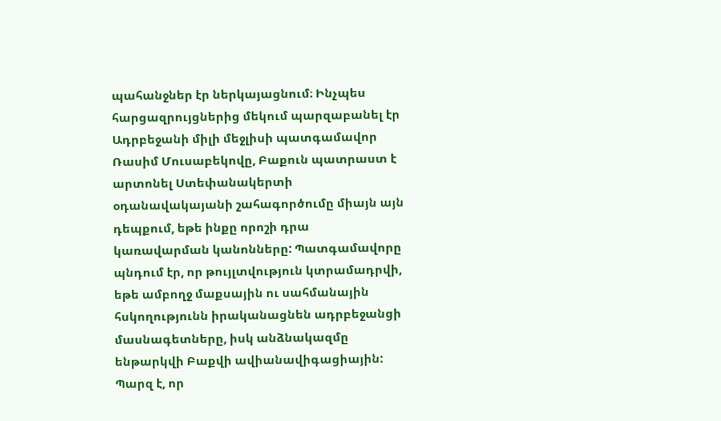պահանջներ էր ներկայացնում։ Ինչպես հարցազրույցներից մեկում պարզաբանել էր Ադրբեջանի միլի մեջլիսի պատգամավոր Ռասիմ Մուսաբեկովը, Բաքուն պատրաստ է արտոնել Ստեփանակերտի օդանավակայանի շահագործումը միայն այն դեպքում, եթե ինքը որոշի դրա կառավարման կանոնները: Պատգամավորը պնդում էր, որ թույլտվություն կտրամադրվի, եթե ամբողջ մաքսային ու սահմանային հսկողությունն իրականացնեն ադրբեջանցի մասնագետները, իսկ անձնակազմը ենթարկվի Բաքվի ավիանավիգացիային: Պարզ է, որ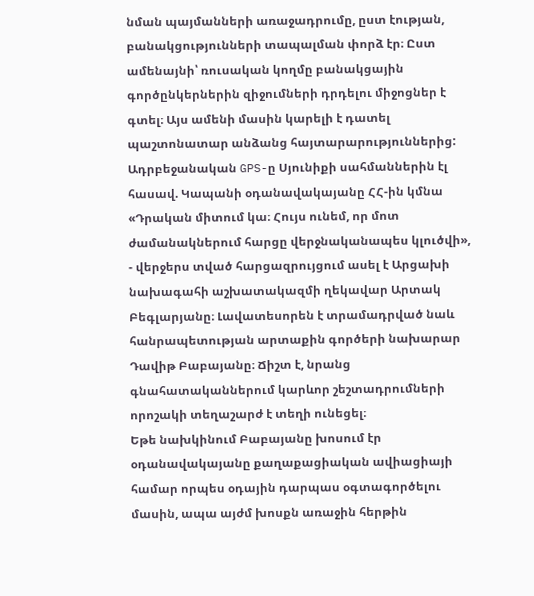նման պայմանների առաջադրումը, ըստ էության, բանակցությունների տապալման փորձ էր։ Ըստ ամենայնի՝ ռուսական կողմը բանակցային գործընկերներին զիջումների դրդելու միջոցներ է գտել։ Այս ամենի մասին կարելի է դատել պաշտոնատար անձանց հայտարարություններից:
Ադրբեջանական GPS-ը Սյունիքի սահմաններին էլ հասավ. Կապանի օդանավակայանը ՀՀ-ին կմնա
«Դրական միտում կա։ Հույս ունեմ, որ մոտ ժամանակներում հարցը վերջնականապես կլուծվի», - վերջերս տված հարցազրույցում ասել է Արցախի նախագահի աշխատակազմի ղեկավար Արտակ Բեգլարյանը։ Լավատեսորեն է տրամադրված նաև հանրապետության արտաքին գործերի նախարար Դավիթ Բաբայանը։ Ճիշտ է, նրանց գնահատականներում կարևոր շեշտադրումների որոշակի տեղաշարժ է տեղի ունեցել։
Եթե նախկինում Բաբայանը խոսում էր օդանավակայանը քաղաքացիական ավիացիայի համար որպես օդային դարպաս օգտագործելու մասին, ապա այժմ խոսքն առաջին հերթին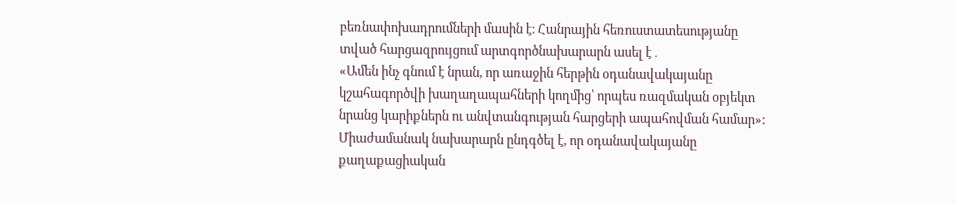բեռնափոխադրումների մասին է։ Հանրային հեռուստատեսությանը տված հարցազրույցում արտգործնախարարն ասել է․
«Ամեն ինչ գնում է նրան, որ առաջին հերթին օդանավակայանը կշահագործվի խաղաղապահների կողմից՝ որպես ռազմական օբյեկտ նրանց կարիքներն ու անվտանգության հարցերի ապահովման համար»:
Միաժամանակ նախարարն ընդգծել է, որ օդանավակայանը քաղաքացիական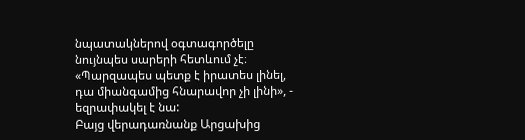նպատակներով օգտագործելը նույնպես սարերի հետևում չէ։
«Պարզապես պետք է իրատես լինել, դա միանգամից հնարավոր չի լինի», - եզրափակել է նա:
Բայց վերադառնանք Արցախից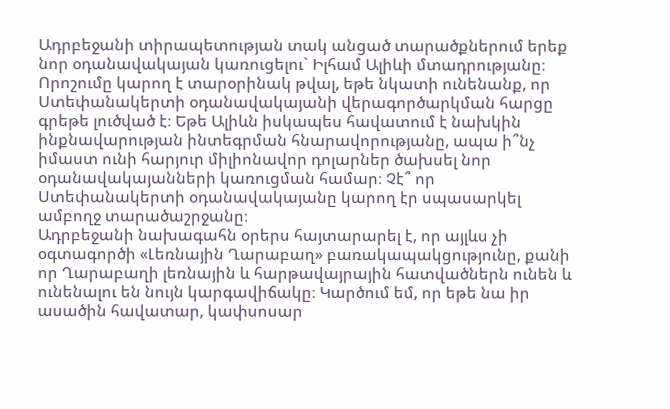Ադրբեջանի տիրապետության տակ անցած տարածքներում երեք նոր օդանավակայան կառուցելու` Իլհամ Ալիևի մտադրությանը։ Որոշումը կարող է տարօրինակ թվալ, եթե նկատի ունենանք, որ Ստեփանակերտի օդանավակայանի վերագործարկման հարցը գրեթե լուծված է։ Եթե Ալիևն իսկապես հավատում է նախկին ինքնավարության ինտեգրման հնարավորությանը, ապա ի՞նչ իմաստ ունի հարյուր միլիոնավոր դոլարներ ծախսել նոր օդանավակայանների կառուցման համար։ Չէ՞ որ Ստեփանակերտի օդանավակայանը կարող էր սպասարկել ամբողջ տարածաշրջանը։
Ադրբեջանի նախագահն օրերս հայտարարել է, որ այլևս չի օգտագործի «Լեռնային Ղարաբաղ» բառակապակցությունը, քանի որ Ղարաբաղի լեռնային և հարթավայրային հատվածներն ունեն և ունենալու են նույն կարգավիճակը։ Կարծում եմ, որ եթե նա իր ասածին հավատար, կափսոսար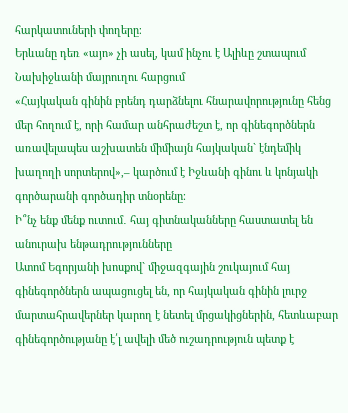հարկատուների փողերը։
Երևանը դեռ «այո» չի ասել, կամ ինչու է Ալիևը շտապում Նախիջևանի մայրուղու հարցում
«Հայկական գինին բրենդ դարձնելու հնարավորությունը հենց մեր հողում է, որի համար անհրաժեշտ է, որ գինեգործներն առավելապես աշխատեն միմիայն հայկական` էնդեմիկ խաղողի սորտերով»,– կարծում է Իջևանի գինու և կոնյակի գործարանի գործադիր տնօրենը։
Ի՞նչ ենք մենք ուտում․ հայ գիտնականները հաստատել են անուրախ ենթադրությունները
Ատոմ Եգորյանի խոսքով` միջազգային շուկայում հայ գինեգործներն ապացուցել են, որ հայկական գինին լուրջ մարտահրավերներ կարող է նետել մրցակիցներին, հետևաբար գինեգործությանը է՛լ ավելի մեծ ուշադրություն պետք է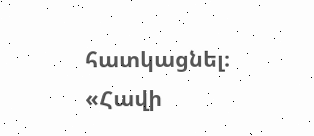հատկացնել։
«Հավի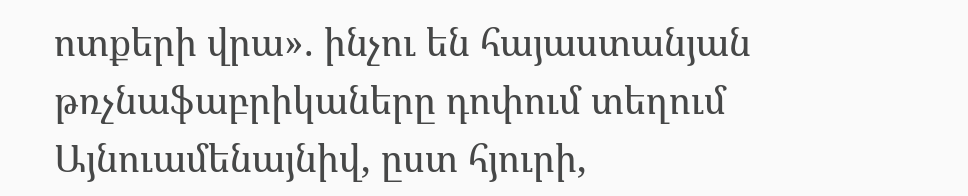ոտքերի վրա». ինչու են հայաստանյան թռչնաֆաբրիկաները դոփում տեղում
Այնուամենայնիվ, ըստ հյուրի,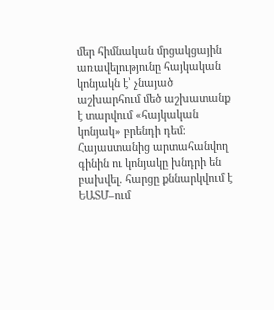մեր հիմնական մրցակցային առավելությունը հայկական կոնյակն է՝ չնայած աշխարհում մեծ աշխատանք է տարվում «հայկական կոնյակ» բրենդի դեմ։
Հայաստանից արտահանվող գինին ու կոնյակը խնդրի են բախվել. հարցը քննարկվում է ԵԱՏՄ–ում